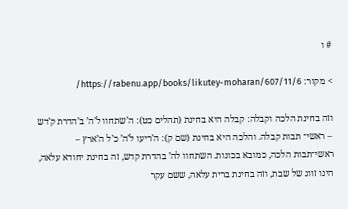# ו

> מקור: https://rabenu.app/books/likutey-moharan/607/11/6/

וזה בחינת הלכה וקבלה: קבלה היא בחינת (תהלים כט): ה’שתחוו ל’ה’ ב’הדרת ק’דש – ראשי־ תבות קבלה. והלכה היא בחינת (שם ק): ה’ריעו ל’ה’ כ’ל ה’ארץ – ראשי־תבות הלכה, כמובא בכונות. השתחוו לה’ בהדרת קדש, זה בחינת יחודא עלאה, הינו זווג של שבת, וזה בחינת ברית עלאה, ששם עקר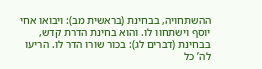ההשתחויה, בבחינת (בראשית מב): ויבואו אחי יוסף וישתחוו לו. והוא בחינת הדרת קדש, בבחינת (דברים לג): בכור שורו הדר לו. הריעו לה’ כל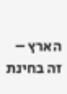הארץ – זה בחינת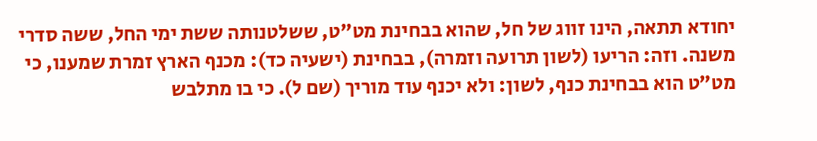יחודא תתאה, הינו זווג של חל, שהוא בבחינת מט”ט, ששלטנותה ששת ימי החל, ששה סדרי משנה. וזה: הריעו (לשון תרועה וזמרה), בבחינת (ישעיה כד): מכנף הארץ זמרת שמענו, כי מט”ט הוא בבחינת כנף, לשון: ולא יכנף עוד מוריך (שם ל). כי בו מתלבש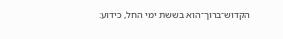הקדוש־ברוך־הוא בששת ימי החל, כידוע: